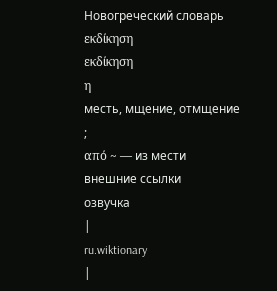Новогреческий словарь
εκδίκηση
εκδίκηση
η
месть, мщение, отмщение
;
από ~ — из мести
внешние ссылки
озвучка
|
ru.wiktionary
|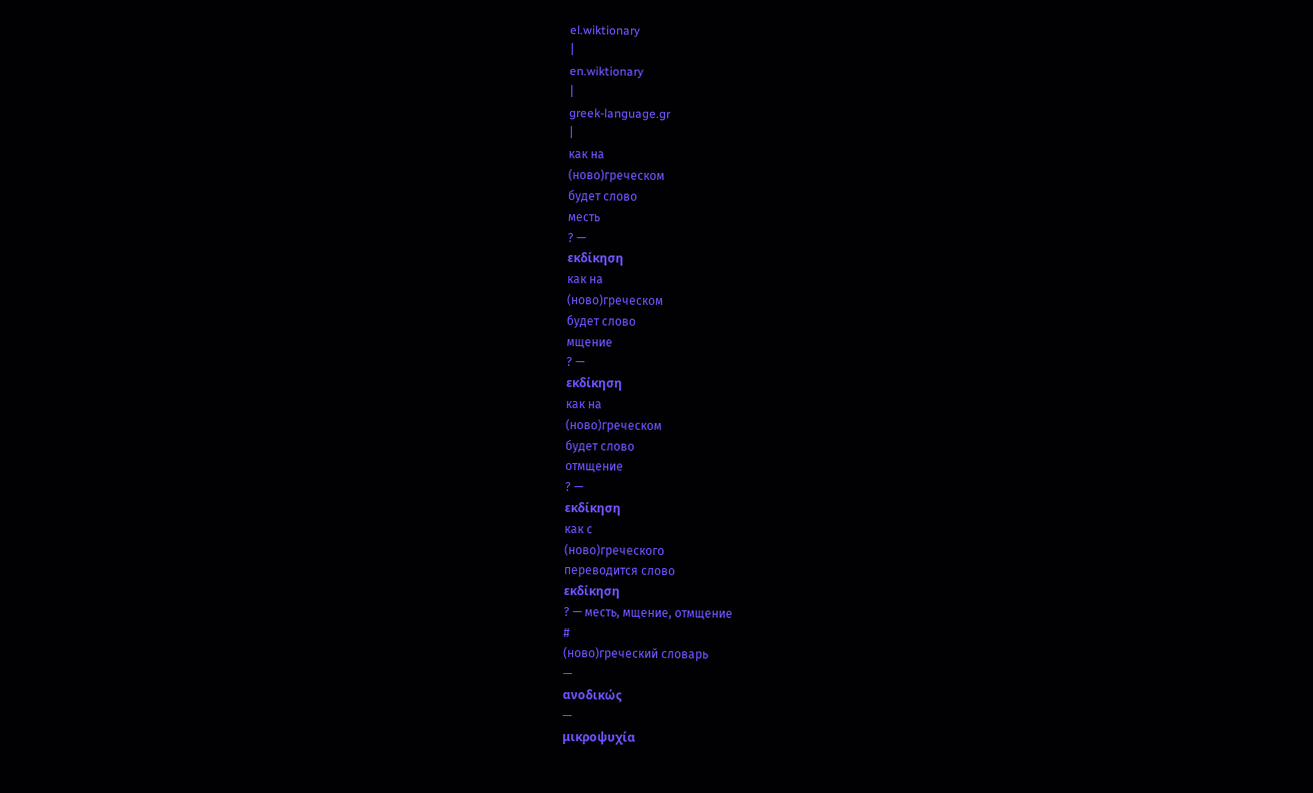el.wiktionary
|
en.wiktionary
|
greek-language.gr
|
как на
(ново)греческом
будет слово
месть
? —
εκδίκηση
как на
(ново)греческом
будет слово
мщение
? —
εκδίκηση
как на
(ново)греческом
будет слово
отмщение
? —
εκδίκηση
как с
(ново)греческого
переводится слово
εκδίκηση
? — месть, мщение, отмщение
#
(ново)греческий словарь
—
ανοδικώς
—
μικροψυχία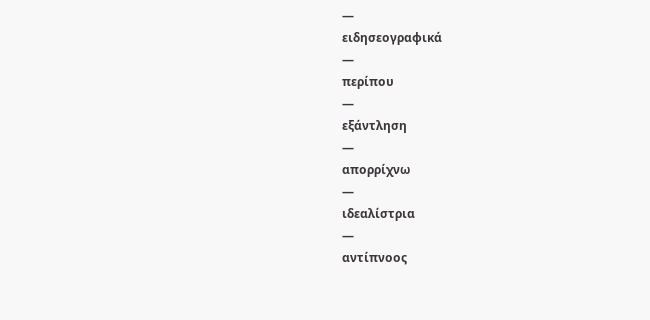—
ειδησεογραφικά
—
περίπου
—
εξάντληση
—
απορρίχνω
—
ιδεαλίστρια
—
αντίπνοος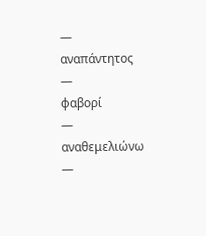—
αναπάντητος
—
φαβορί
—
αναθεμελιώνω
—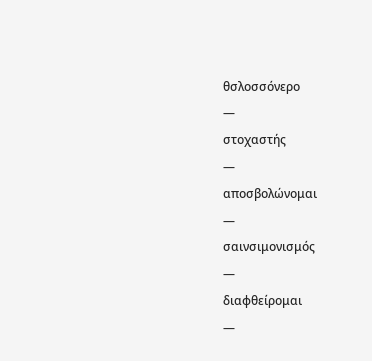θσλοσσόνερο
—
στοχαστής
—
αποσβολώνομαι
—
σαινσιμονισμός
—
διαφθείρομαι
—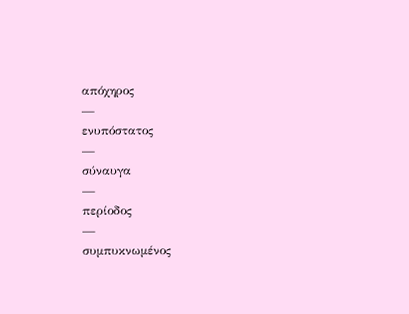απόχηρος
—
ενυπόστατος
—
σύναυγα
—
περίοδος
—
συμπυκνωμένος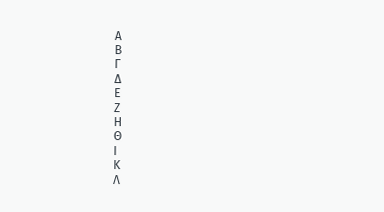Α
Β
Γ
Δ
Ε
Ζ
Η
Θ
Ι
Κ
Λ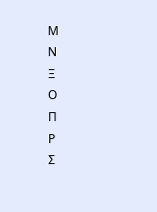Μ
Ν
Ξ
Ο
Π
Ρ
Σ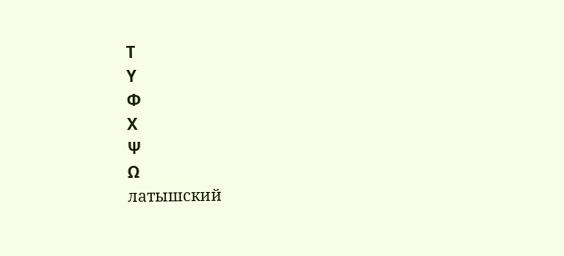Τ
Υ
Φ
Χ
Ψ
Ω
латышский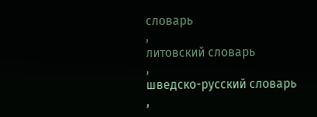словарь
,
литовский словарь
,
шведско-русский словарь
,